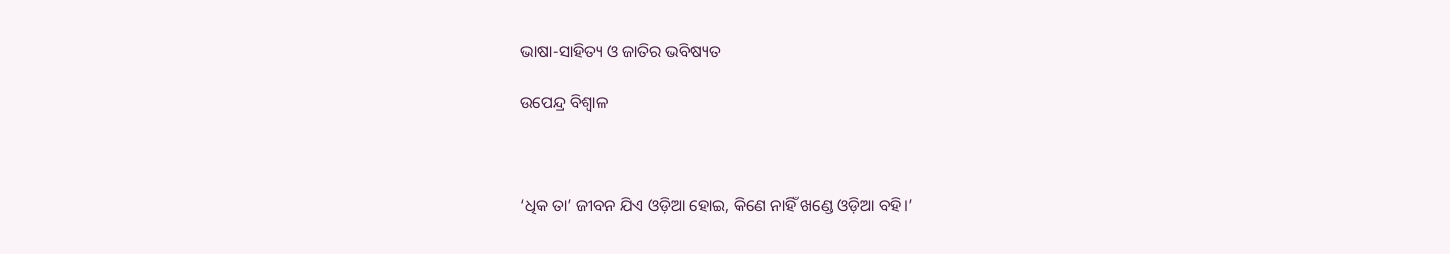ଭାଷା-ସାହିତ୍ୟ ଓ ଜାତିର ଭବିଷ୍ୟତ

ଉପେନ୍ଦ୍ର ବିଶ୍ୱାଳ



‘ଧିକ ତା’ ଜୀବନ ଯିଏ ଓଡ଼ିଆ ହୋଇ, କିଣେ ନାହିଁ ଖଣ୍ଡେ ଓଡ଼ିଆ ବହି।’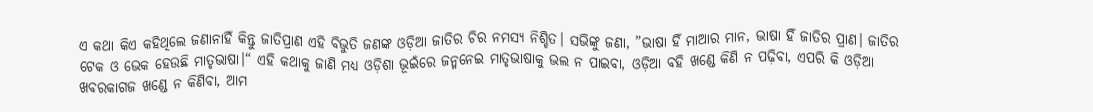ଏ କଥା କିଏ କହିଥିଲେ ଜଣାନାହିଁ କିନ୍ତୁ ଜାତିପ୍ରାଣ ଏହି ବିଭୁତି ଜଣଙ୍କ ଓଡ଼ିଆ ଜାତିର ଚିର ନମସ୍ୟ ନିଶ୍ଚିତ। ସଭିଙ୍କୁ ଜଣା, ”ଭାଷା ହିଁ ମାଆର ମାନ, ଭାଷା ହିଁ ଜାତିର ପ୍ରାଣ। ଜାତିର ଟେକ ଓ ଭେକ ହେଉଛି ମାତୃଭାଷା।“ ଏହି କଥାକୁ ଜାଣି ମଧ୍ୟ ଓଡ଼ିଶା ଭୂଇଁରେ ଜନ୍ମନେଇ ମାତୃଭାଷାକୁ ଭଲ ନ ପାଇବା, ଓଡ଼ିଆ ବହି ଖଣ୍ଡେ କିଣି ନ ପଢ଼ିବା, ଏପରି କି ଓଡ଼ିଆ ଖବରକାଗଜ ଖଣ୍ଡେ ନ କିଣିବା, ଆମ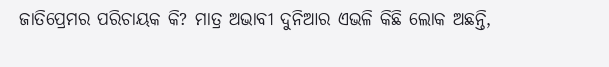ଜାତିପ୍ରେମର ପରିଚାୟକ କି? ମାତ୍ର ଅଭାବୀ ଦୁନିଆର ଏଭଳି କିଛି ଲୋକ ଅଛନ୍ତି,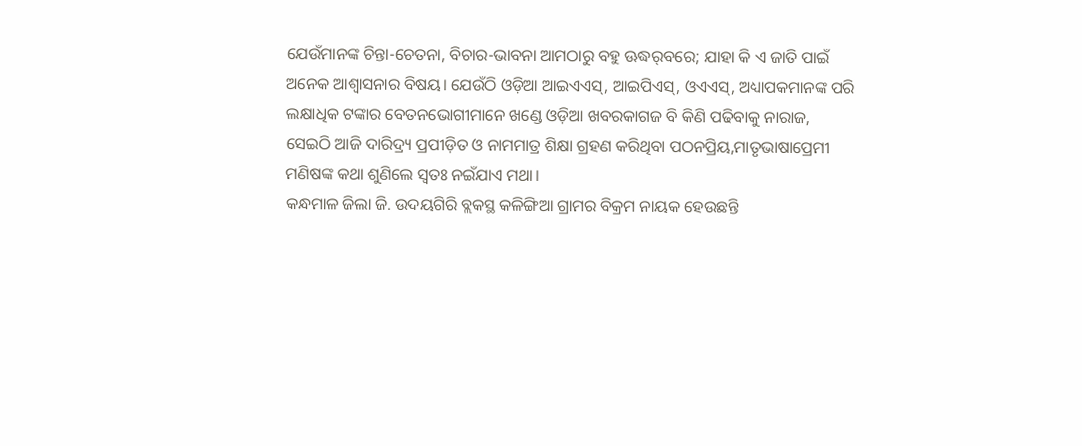ଯେଉଁମାନଙ୍କ ଚିନ୍ତା-ଚେତନା, ବିଚାର-ଭାବନା ଆମଠାରୁ ବହୁ ଊଦ୍ଧର୍‌ବରେ; ଯାହା କି ଏ ଜାତି ପାଇଁ ଅନେକ ଆଶ୍ୱାସନାର ବିଷୟ। ଯେଉଁଠି ଓଡ଼ିଆ ଆଇଏଏସ୍‌, ଆଇପିଏସ୍‌, ଓଏଏସ୍‌, ଅଧ୍ୟାପକମାନଙ୍କ ପରି ଲକ୍ଷାଧିକ ଟଙ୍କାର ବେତନଭୋଗୀମାନେ ଖଣ୍ଡେ ଓଡ଼ିଆ ଖବରକାଗଜ ବି କିଣି ପଢିବାକୁ ନାରାଜ, ସେଇଠି ଆଜି ଦାରିଦ୍ର୍ୟ ପ୍ରପୀଡ଼ିତ ଓ ନାମମାତ୍ର ଶିକ୍ଷା ଗ୍ରହଣ କରିଥିବା ପଠନପ୍ରିୟ,ମାତୃଭାଷାପ୍ରେମୀ ମଣିଷଙ୍କ କଥା ଶୁଣିଲେ ସ୍ବତଃ ନଇଁଯାଏ ମଥା।
କନ୍ଧମାଳ ଜିଲା ଜି. ଉଦୟଗିରି ବ୍ଲକସ୍ଥ କଳିଙ୍ଗିଆ ଗ୍ରାମର ବିକ୍ରମ ନାୟକ ହେଉଛନ୍ତି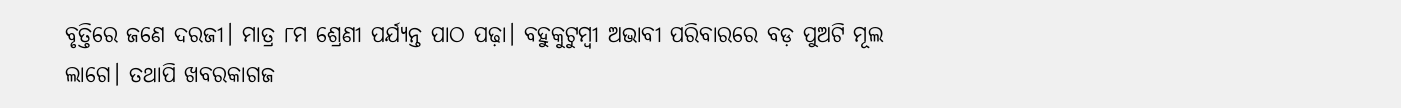ବୃତ୍ତିରେ ଜଣେ ଦରଜୀ। ମାତ୍ର ୮ମ ଶ୍ରେଣୀ ପର୍ଯ୍ୟନ୍ତ ପାଠ ପଢ଼ା। ବହୁକୁଟୁମ୍ବୀ ଅଭାବୀ ପରିବାରରେ ବଡ଼ ପୁଅଟି ମୂଲ ଲାଗେ। ତଥାପି ଖବରକାଗଜ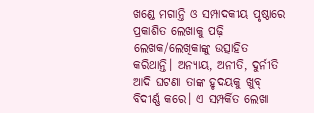ଖଣ୍ଡେ ମଗାନ୍ତି ଓ ସମ୍ପାଦକୀୟ ପୃଷ୍ଠାରେ ପ୍ରକାଶିତ ଲେଖାକୁ ପଢ଼ି ଲେଖକ/ଲେଖିକାଙ୍କୁ ଉତ୍ସାହିତ କରିଥାନ୍ତି। ଅନ୍ୟାୟ, ଅନୀତି, ଦୁର୍ନୀତି ଆଦି ଘଟଣା ତାଙ୍କ ହୃଦୟକୁ ଖୁବ୍‌ ବିଦୀର୍ଣ୍ଣ କରେ। ଏ ସମ୍ପର୍କିତ ଲେଖା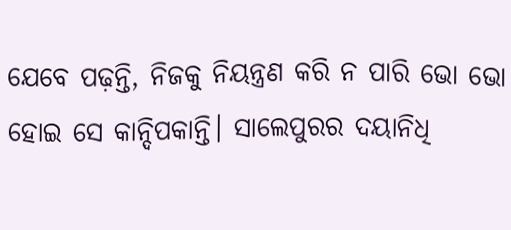ଯେବେ ପଢ଼ନ୍ତି, ନିଜକୁ ନିୟନ୍ତ୍ରଣ କରି ନ ପାରି ଭୋ ଭୋ ହୋଇ ସେ କାନ୍ଦିପକାନ୍ତି। ସାଲେପୁରର ଦୟାନିଧି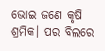ଭୋଇ ଜଣେ କୃଷି ଶ୍ରମିକ। ପର ବିଲରେ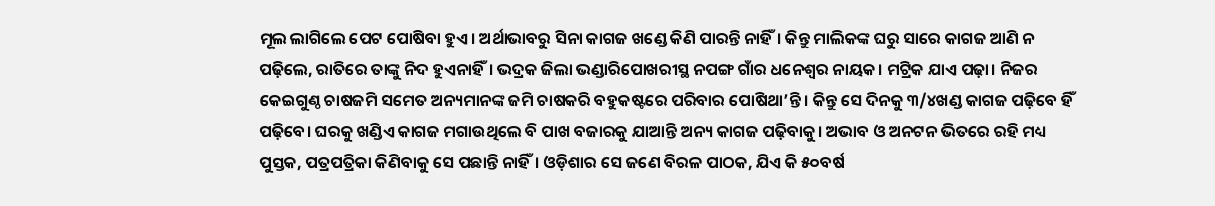ମୂଲ ଲାଗିଲେ ପେଟ ପୋଷିବା ହୁଏ। ଅର୍ଥାଭାବରୁ ସିନା କାଗଜ ଖଣ୍ଡେ କିଣି ପାରନ୍ତି ନାହିଁ। କିନ୍ତୁ ମାଲିକଙ୍କ ଘରୁ ସାରେ କାଗଜ ଆଣି ନ ପଢ଼ିଲେ, ରାତିରେ ତାଙ୍କୁ ନିଦ ହୁଏନାହିଁ। ଭଦ୍ରକ ଜିଲା ଭଣ୍ଡାରିପୋଖରୀସ୍ଥ ନପଙ୍ଗ ଗାଁର ଧନେଶ୍ୱର ନାୟକ। ମଟ୍ରିକ ଯାଏ ପଢ଼ା। ନିଜର କେଇଗୁଣ୍ଠ ଚାଷଜମି ସମେତ ଅନ୍ୟମାନଙ୍କ ଜମି ଚାଷକରି ବହୁକଷ୍ଟରେ ପରିବାର ପୋଷିଥା’ନ୍ତି। କିନ୍ତୁ ସେ ଦିନକୁ ୩/୪ଖଣ୍ଡ କାଗଜ ପଢ଼ିବେ ହିଁ ପଢ଼ିବେ। ଘରକୁ ଖଣ୍ଡିଏ କାଗଜ ମଗାଉଥିଲେ ବି ପାଖ ବଜାରକୁ ଯାଆନ୍ତି ଅନ୍ୟ କାଗଜ ପଢ଼ିବାକୁ। ଅଭାବ ଓ ଅନଟନ ଭିତରେ ରହି ମଧ୍ୟ ପୁସ୍ତକ, ପତ୍ରପତ୍ରିକା କିଣିବାକୁ ସେ ପଛାନ୍ତି ନାହିଁ। ଓଡ଼ିଶାର ସେ ଜଣେ ବିରଳ ପାଠକ, ଯିଏ କି ୫୦ବର୍ଷ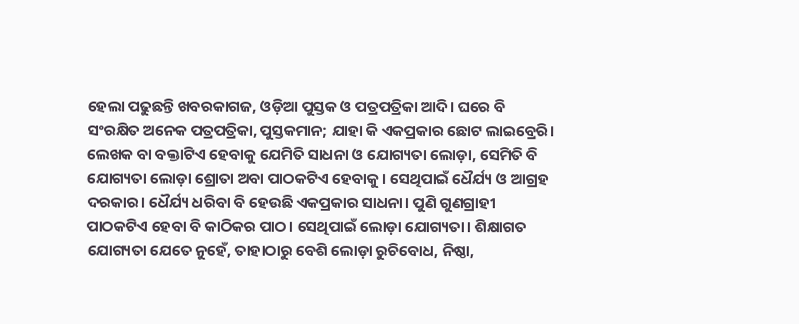ହେଲା ପଢୁଛନ୍ତି ଖବରକାଗଜ, ଓଡ଼ିଆ ପୁସ୍ତକ ଓ ପତ୍ରପତ୍ରିକା ଆଦି। ଘରେ ବି ସଂରକ୍ଷିତ ଅନେକ ପତ୍ରପତ୍ରିକା, ପୁସ୍ତକମାନ; ଯାହା କି ଏକପ୍ରକାର ଛୋଟ ଲାଇବ୍ରେରି।
ଲେଖକ ବା ବକ୍ତାଟିଏ ହେବାକୁ ଯେମିତି ସାଧନା ଓ ଯୋଗ୍ୟତା ଲୋଡ଼ା, ସେମିତି ବି ଯୋଗ୍ୟତା ଲୋଡ଼ା ଶ୍ରୋତା ଅବା ପାଠକଟିଏ ହେବାକୁ। ସେଥିପାଇଁ ଧୈର୍ଯ୍ୟ ଓ ଆଗ୍ରହ ଦରକାର। ଧୈର୍ଯ୍ୟ ଧରିବା ବି ହେଉଛି ଏକପ୍ରକାର ସାଧନା। ପୁଣି ଗୁଣଗ୍ରାହୀ ପାଠକଟିଏ ହେବା ବି କାଠିକର ପାଠ। ସେଥିପାଇଁ ଲୋଡ଼ା ଯୋଗ୍ୟତା। ଶିକ୍ଷାଗତ ଯୋଗ୍ୟତା ଯେତେ ନୁହେଁ, ତାହାଠାରୁ ବେଶି ଲୋଡ଼ା ରୁଚିବୋଧ, ନିଷ୍ଠା,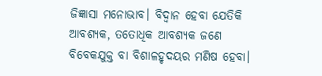ଜିଜ୍ଞାସା ମନୋଭାବ। ବିଦ୍ୱାନ ହେବା ଯେତିକି ଆବଶ୍ୟକ, ତତୋଧିକ ଆବଶ୍ୟକ ଜଣେ ବିବେକଯୁକ୍ତ ବା ବିଶାଳହୃଦୟର ମଣିଷ ହେବା।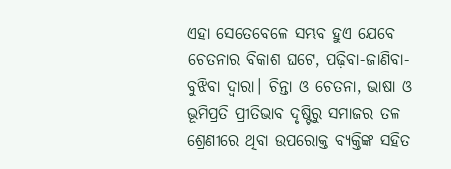ଏହା ସେତେବେଳେ ସମ୍ଭବ ହୁଏ ଯେବେ ଚେତନାର ବିକାଶ ଘଟେ, ପଢ଼ିବା-ଜାଣିବା-ବୁଝିବା ଦ୍ୱାରା। ଚିନ୍ତା ଓ ଚେତନା, ଭାଷା ଓ ଭୂମିପ୍ରତି ପ୍ରୀତିଭାବ ଦୃଷ୍ଟିରୁ ସମାଜର ତଳ ଶ୍ରେଣୀରେ ଥିବା ଉପରୋକ୍ତ ବ୍ୟକ୍ତିଙ୍କ ସହିତ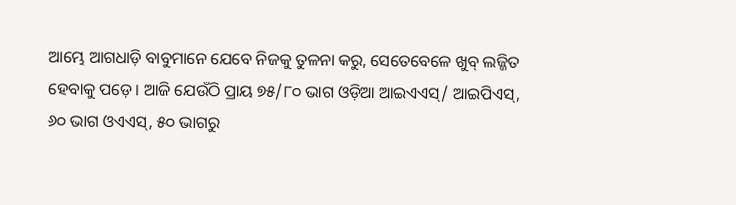ଆମ୍ଭେ ଆଗଧାଡ଼ି ବାବୁମାନେ ଯେବେ ନିଜକୁ ତୁଳନା କରୁ, ସେତେବେଳେ ଖୁବ୍‌ ଲଜ୍ଜିତ ହେବାକୁ ପଡ଼େ। ଆଜି ଯେଉଁଠି ପ୍ରାୟ ୭୫/୮୦ ଭାଗ ଓଡ଼ିଆ ଆଇଏଏସ୍‌/ ଆଇପିଏସ୍‌, ୬୦ ଭାଗ ଓଏଏସ୍‌, ୫୦ ଭାଗରୁ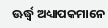ଊର୍ଦ୍ଧ୍ୱ ଅଧ୍ୟାପକମାନେ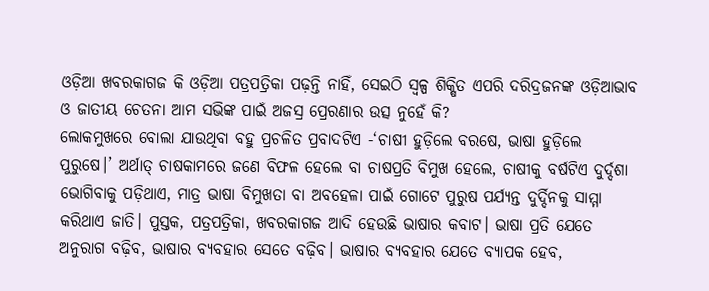ଓଡ଼ିଆ ଖବରକାଗଜ କି ଓଡ଼ିଆ ପତ୍ରପତ୍ରିକା ପଢ଼ନ୍ତି ନାହିଁ, ସେଇଠି ସ୍ବଳ୍ପ ଶିକ୍ଷିତ ଏପରି ଦରିଦ୍ରଜନଙ୍କ ଓଡ଼ିଆଭାବ ଓ ଜାତୀୟ ଚେତନା ଆମ ସଭିଙ୍କ ପାଇଁ ଅଜସ୍ର ପ୍ରେରଣାର ଉତ୍ସ ନୁହେଁ କି?
ଲୋକମୁଖରେ ବୋଲା ଯାଉଥିବା ବହୁ ପ୍ରଚଳିତ ପ୍ରବାଦଟିଏ -‘ଚାଷୀ ହୁଡ଼ିଲେ ବରଷେ, ଭାଷା ହୁଡ଼ିଲେ ପୁରୁଷେ।’ ଅର୍ଥାତ୍‌ ଚାଷକାମରେ ଜଣେ ବିଫଳ ହେଲେ ବା ଚାଷପ୍ରତି ବିମୁଖ ହେଲେ, ଚାଷୀକୁ ବର୍ଷଟିଏ ଦୁର୍ଦ୍ଦଶା ଭୋଗିବାକୁ ପଡ଼ିଥାଏ, ମାତ୍ର ଭାଷା ବିମୁଖତା ବା ଅବହେଳା ପାଇଁ ଗୋଟେ ପୁରୁଷ ପର୍ଯ୍ୟନ୍ତ ଦୁର୍ଦ୍ଦିନକୁ ସାମ୍ମା କରିଥାଏ ଜାତି। ପୁସ୍ତକ, ପତ୍ରପତ୍ରିକା, ଖବରକାଗଜ ଆଦି ହେଉଛି ଭାଷାର କବାଟ। ଭାଷା ପ୍ରତି ଯେତେ ଅନୁରାଗ ବଢ଼ିବ, ଭାଷାର ବ୍ୟବହାର ସେତେ ବଢ଼ିବ। ଭାଷାର ବ୍ୟବହାର ଯେତେ ବ୍ୟାପକ ହେବ,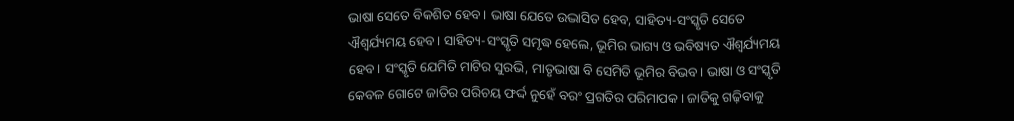ଭାଷା ସେତେ ବିକଶିତ ହେବ। ଭାଷା ଯେତେ ଉଦ୍ଭାସିତ ହେବ, ସାହିତ୍ୟ-ସଂସ୍କୃତି ସେତେ ଐଶ୍ୱର୍ଯ୍ୟମୟ ହେବ। ସାହିତ୍ୟ-ସଂସ୍କୃତି ସମୃଦ୍ଧ ହେଲେ, ଭୂମିର ଭାଗ୍ୟ ଓ ଭବିଷ୍ୟତ ଐଶ୍ୱର୍ଯ୍ୟମୟ ହେବ। ସଂସ୍କୃତି ଯେମିତି ମାଟିର ସୁରଭି, ମାତୃଭାଷା ବି ସେମିତି ଭୂମିର ବିଭବ। ଭାଷା ଓ ସଂସ୍କୃତି କେବଳ ଗୋଟେ ଜାତିର ପରିଚୟ ଫର୍ଦ୍ଦ ନୁହେଁ ବରଂ ପ୍ରଗତିର ପରିମାପକ। ଜାତିକୁ ଗଢ଼ିବାକୁ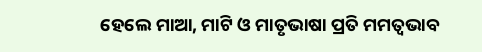ହେଲେ ମାଆ, ମାଟି ଓ ମାତୃଭାଷା ପ୍ରତି ମମତ୍ୱଭାବ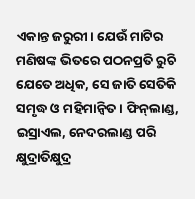ଏକାନ୍ତ ଜରୁରୀ। ଯେଉଁ ମାଟିର ମଣିଷଙ୍କ ଭିତରେ ପଠନପ୍ରତି ରୁଚି ଯେତେ ଅଧିକ, ସେ ଜାତି ସେତିକି ସମୃଦ୍ଧ ଓ ମହିମାନ୍ବିତ। ଫିନ୍‌ଲାଣ୍ଡ, ଇସ୍ରାଏଲ, ନେଦରଲାଣ୍ଡ ପରି କ୍ଷୁଦ୍ରାତିକ୍ଷୁଦ୍ର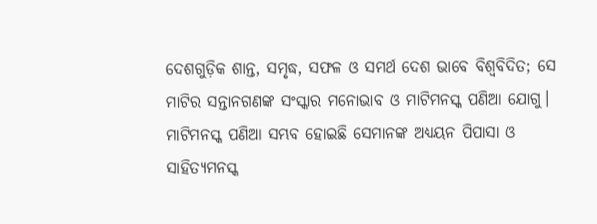ଦେଶଗୁଡ଼ିକ ଶାନ୍ତ, ସମୃଦ୍ଧ, ସଫଳ ଓ ସମର୍ଥ ଦେଶ ଭାବେ ବିଶ୍ୱବିଦିତ; ସେ ମାଟିର ସନ୍ତାନଗଣଙ୍କ ସଂସ୍କାର ମନୋଭାବ ଓ ମାଟିମନସ୍କ ପଣିଆ ଯୋଗୁ। ମାଟିମନସ୍କ ପଣିଆ ସମ୍ଭବ ହୋଇଛି ସେମାନଙ୍କ ଅଧ୍ୟୟନ ପିପାସା ଓ ସାହିତ୍ୟମନସ୍କ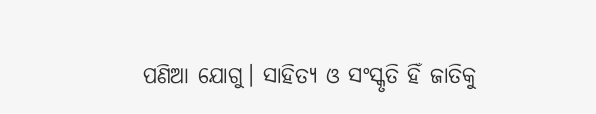ପଣିଆ ଯୋଗୁ। ସାହିତ୍ୟ ଓ ସଂସ୍କୃତି ହିଁ ଜାତିକୁ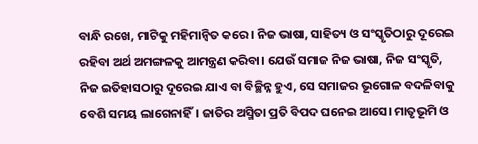ବାନ୍ଧି ରଖେ, ମାଟିକୁ ମହିମାନ୍ବିତ କରେ। ନିଜ ଭାଷା, ସାହିତ୍ୟ ଓ ସଂସ୍କୃତିଠାରୁ ଦୂରେଇ ରହିବା ଅର୍ଥ ଅମଙ୍ଗଳକୁ ଆମନ୍ତ୍ରଣ କରିବା। ଯେଉଁ ସମାଜ ନିଜ ଭାଷା, ନିଜ ସଂସ୍କୃତି, ନିଜ ଇତିହାସଠାରୁ ଦୂରେଇ ଯାଏ ବା ବିଚ୍ଛିନ୍ନ ହୁଏ, ସେ ସମାଜର ଭୂଗୋଳ ବଦଳିବାକୁ ବେଶି ସମୟ ଲାଗେନାହିଁ। ଜାତିର ଅସ୍ମିତା ପ୍ରତି ବିପଦ ଘନେଇ ଆସେ। ମାତୃଭୂମି ଓ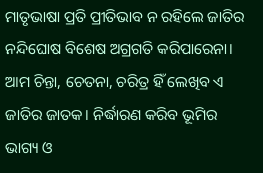ମାତୃଭାଷା ପ୍ରତି ପ୍ରୀତିଭାବ ନ ରହିଲେ ଜାତିର ନନ୍ଦିଘୋଷ ବିଶେଷ ଅଗ୍ରଗତି କରିପାରେନା। ଆମ ଚିନ୍ତା, ଚେତନା, ଚରିତ୍ର ହିଁ ଲେଖିବ ଏ ଜାତିର ଜାତକ। ନିର୍ଦ୍ଧାରଣ କରିବ ଭୂମିର ଭାଗ୍ୟ ଓ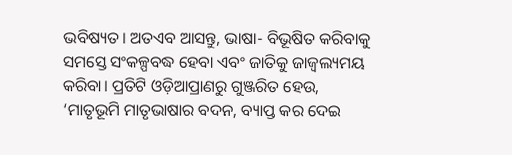ଭବିଷ୍ୟତ। ଅତଏବ ଆସନ୍ତୁ, ଭାଷା- ବିଭୂଷିତ କରିବାକୁ ସମସ୍ତେ ସଂକଳ୍ପବଦ୍ଧ ହେବା ଏବଂ ଜାତିକୁ ଜାଜ୍ୱଲ୍ୟମୟ କରିବା। ପ୍ରତିଟି ଓଡ଼ିଆପ୍ରାଣରୁ ଗୁଞ୍ଜରିତ ହେଉ, ‘ମାତୃଭୂମି ମାତୃଭାଷାର ବଦନ, ବ୍ୟାପ୍ତ କର ଦେଇ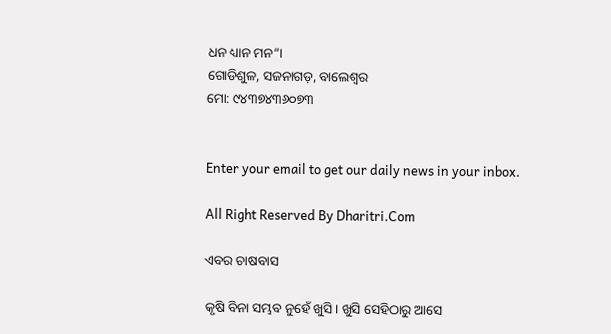ଧନ ଧ୍ୟାନ ମନ“।
ଗୋଡିଶୁଳ, ସଜନାଗଡ଼, ବାଲେଶ୍ୱର
ମୋ: ୯୪୩୭୪୩୬୦୭୩


Enter your email to get our daily news in your inbox.

All Right Reserved By Dharitri.Com

ଏବର ଚାଷବାସ

କୃଷି ବିନା ସମ୍ଭବ ନୁହେଁ ଖୁସି। ଖୁସି ସେହିଠାରୁ ଆସେ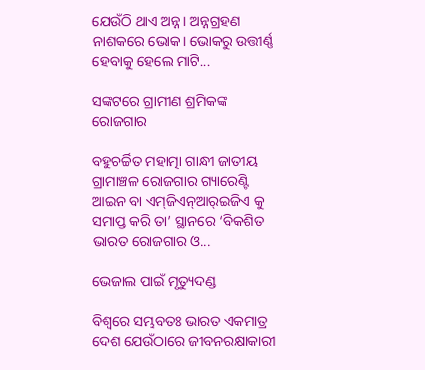ଯେଉଁଠି ଥାଏ ଅନ୍ନ। ଅନ୍ନଗ୍ରହଣ ନାଶକରେ ଭୋକ। ଭୋକରୁ ଉତ୍ତୀର୍ଣ୍ଣ ହେବାକୁ ହେଲେ ମାଟି...

ସଙ୍କଟରେ ଗ୍ରାମୀଣ ଶ୍ରମିକଙ୍କ ରୋଜଗାର

ବହୁଚର୍ଚ୍ଚିତ ମହାତ୍ମା ଗାନ୍ଧୀ ଜାତୀୟ ଗ୍ରାମାଞ୍ଚଳ ରୋଜଗାର ଗ୍ୟାରେଣ୍ଟି ଆଇନ ବା ଏମ୍‌ଜିଏନ୍‌ଆର୍‌ଇଜିଏ କୁ ସମାପ୍ତ କରି ତା’ ସ୍ଥାନରେ ‘ବିକଶିତ ଭାରତ ରୋଜଗାର ଓ...

ଭେଜାଲ ପାଇଁ ମୃତ୍ୟୁଦଣ୍ଡ

ବିଶ୍ୱରେ ସମ୍ଭବତଃ ଭାରତ ଏକମାତ୍ର ଦେଶ ଯେଉଁଠାରେ ଜୀବନରକ୍ଷାକାରୀ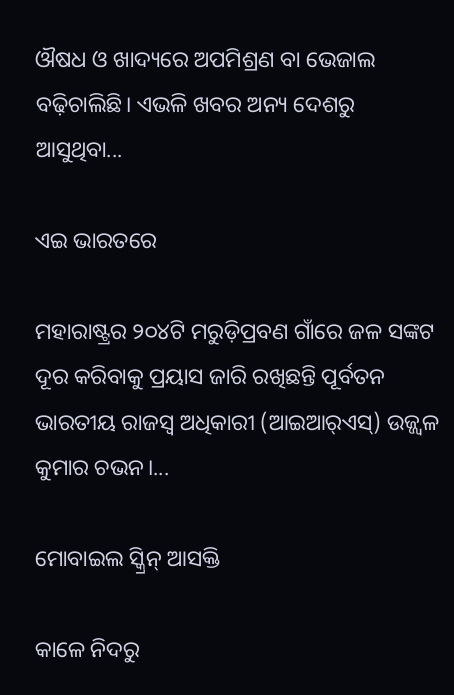ଔଷଧ ଓ ଖାଦ୍ୟରେ ଅପମିଶ୍ରଣ ବା ଭେଜାଲ ବଢ଼ିଚାଲିଛି। ଏଭଳି ଖବର ଅନ୍ୟ ଦେଶରୁ ଆସୁଥିବା...

ଏଇ ଭାରତରେ

ମହାରାଷ୍ଟ୍ରର ୨୦୪ଟି ମରୁଡ଼ିପ୍ରବଣ ଗାଁରେ ଜଳ ସଙ୍କଟ ଦୂର କରିବାକୁ ପ୍ରୟାସ ଜାରି ରଖିଛନ୍ତି ପୂର୍ବତନ ଭାରତୀୟ ରାଜସ୍ବ ଅଧିକାରୀ (ଆଇଆର୍‌ଏସ୍‌) ଉଜ୍ଜ୍ୱଳ କୁମାର ଚଭନ।...

ମୋବାଇଲ ସ୍କ୍ରିନ୍‌ ଆସକ୍ତି

କାଳେ ନିଦରୁ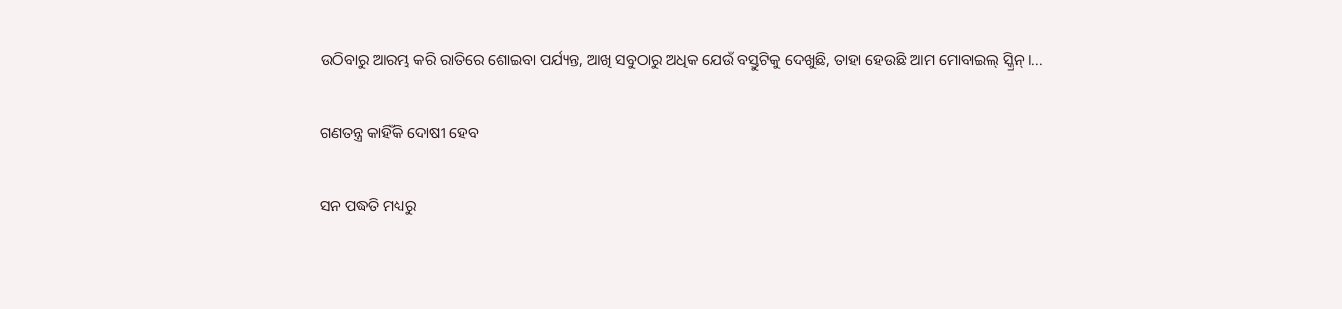ଉଠିବାରୁ ଆରମ୍ଭ କରି ରାତିରେ ଶୋଇବା ପର୍ଯ୍ୟନ୍ତ, ଆଖି ସବୁଠାରୁ ଅଧିକ ଯେଉଁ ବସ୍ତୁଟିକୁ ଦେଖୁଛି, ତାହା ହେଉଛି ଆମ ମୋବାଇଲ୍‌ ସ୍କ୍ରିନ୍‌।...

ଗଣତନ୍ତ୍ର କାହିଁକି ଦୋଷୀ ହେବ

ସନ ପଦ୍ଧତି ମଧ୍ୟରୁ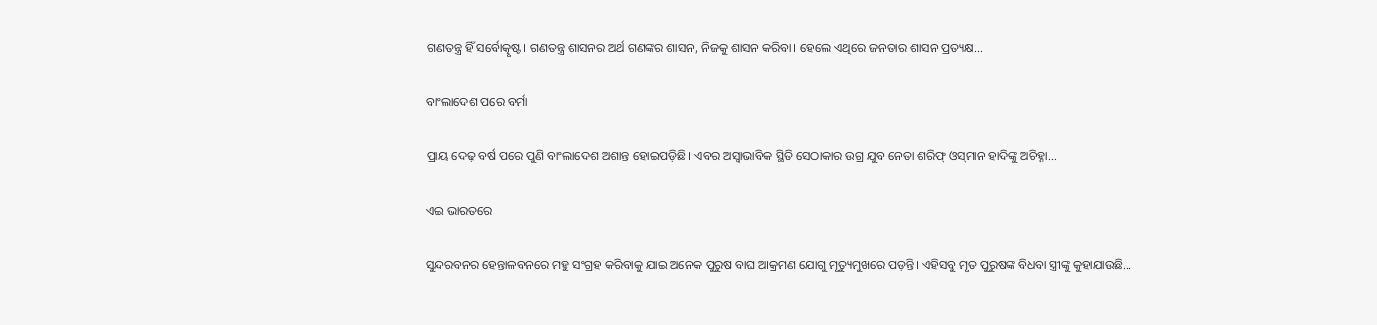ଗଣତନ୍ତ୍ର ହିଁ ସର୍ବୋତ୍କୃଷ୍ଟ। ଗଣତନ୍ତ୍ର ଶାସନର ଅର୍ଥ ଗଣଙ୍କର ଶାସନ, ନିଜକୁ ଶାସନ କରିବା। ହେଲେ ଏଥିରେ ଜନତାର ଶାସନ ପ୍ରତ୍ୟକ୍ଷ...

ବାଂଲାଦେଶ ପରେ ବର୍ମା

ପ୍ରାୟ ଦେଢ଼ ବର୍ଷ ପରେ ପୁଣି ବାଂଲାଦେଶ ଅଶାନ୍ତ ହୋଇପଡ଼ିଛି। ଏବର ଅସ୍ବାଭାବିକ ସ୍ଥିତି ସେଠାକାର ଉଗ୍ର ଯୁବ ନେତା ଶରିଫ୍‌ ଓସ୍‌ମାନ ହାଦିଙ୍କୁ ଅଚିହ୍ନା...

ଏଇ ଭାରତରେ

ସୁନ୍ଦରବନର ହେନ୍ତାଳବନରେ ମହୁ ସଂଗ୍ରହ କରିବାକୁ ଯାଇ ଅନେକ ପୁରୁଷ ବାଘ ଆକ୍ରମଣ ଯୋଗୁ ମୃତ୍ୟୁମୁଖରେ ପଡ଼ନ୍ତି। ଏହିସବୁ ମୃତ ପୁରୁଷଙ୍କ ବିଧବା ସ୍ତ୍ରୀଙ୍କୁ କୁହାଯାଉଛି...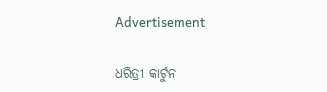Advertisement

ଧରିତ୍ରୀ କାର୍ଟୁନ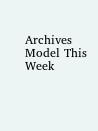Archives
Model This Week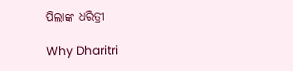ପିଲାଙ୍କ ଧରିତ୍ରୀ

Why Dharitri